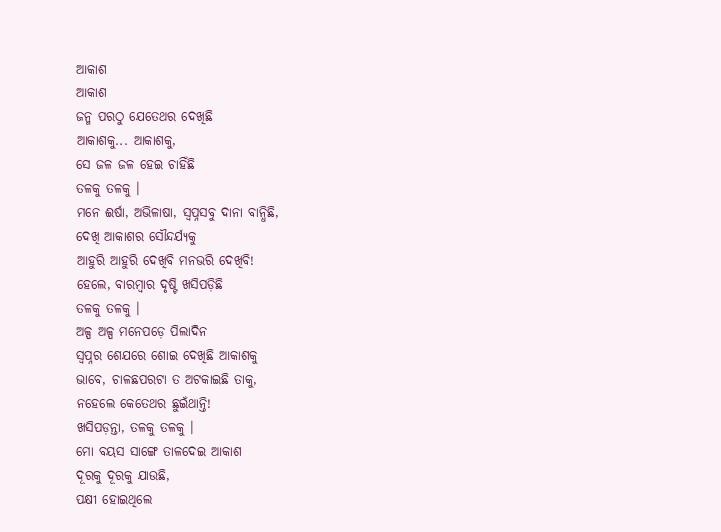ଆକାଶ
ଆକାଶ
ଜନ୍ମ ପରଠୁ ଯେତେଥର ଦେଖିଛି
ଆକାଶକୁ... ଆକାଶକୁ,
ସେ ଜଳ ଜଳ ହେଇ ଚାହିଁଛି
ତଳକୁ ତଳକୁ ।
ମନେ ଈର୍ଷା, ଅଭିଳାଷା, ସ୍ୱପ୍ନସବୁ ଦାନା ବାନ୍ଧିଛି,
ଦେଖି ଆକାଶର ସୌନ୍ଦର୍ଯ୍ୟକୁ
ଆହୁରି ଆହୁରି ଦେଖିବି ମନଭରି ଦେଖିବି!
ହେଲେ, ବାରମ୍ବାର ଦୃଷ୍ଟି ଖସିପଡ଼ିଛି
ତଳକୁ ତଳକୁ ।
ଅଳ୍ପ ଅଳ୍ପ ମନେପଡ଼େ ପିଲାଦିନ
ସ୍ୱପ୍ନର ଶେଯରେ ଶୋଇ ଦେଖିଛି ଆକାଶକୁ
ଭାବେ, ଚାଳଛପରଟା ତ ଅଟକାଇଛି ତାକୁ,
ନହେଲେ କେତେଥର ଛୁଇଁଥାନ୍ତି!
ଖସିପଡ଼ନ୍ତା, ତଳକୁ ତଳକୁ ।
ମୋ ବୟସ ସାଙ୍ଗେ ତାଳଦେଇ ଆକାଶ
ଦୂରକୁ ଦୂରକୁ ଯାଉଛି,
ପକ୍ଷୀ ହୋଇଥିଲେ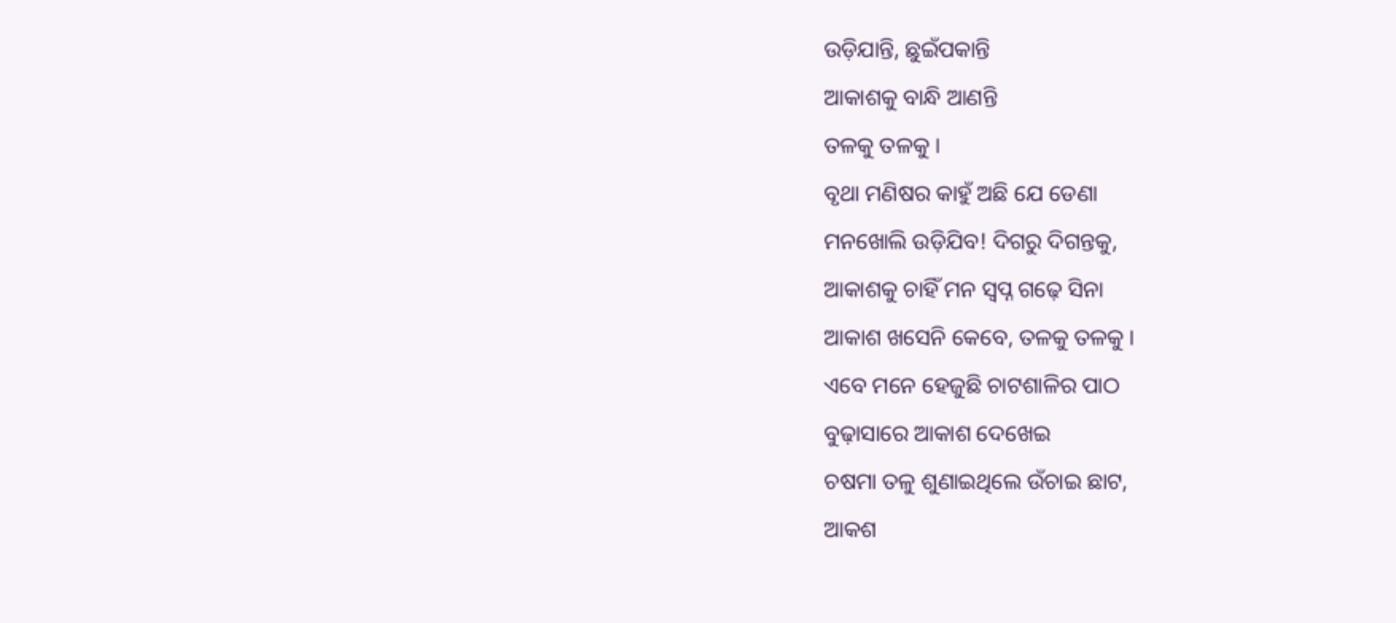ଉଡ଼ିଯାନ୍ତି, ଛୁଇଁପକାନ୍ତି
ଆକାଶକୁ ବାନ୍ଧି ଆଣନ୍ତି
ତଳକୁ ତଳକୁ ।
ବୃଥା ମଣିଷର କାହୁଁ ଅଛି ଯେ ଡେଣା
ମନଖୋଲି ଉଡ଼ିଯିବ! ଦିଗରୁ ଦିଗନ୍ତକୁ,
ଆକାଶକୁ ଚାହିଁ ମନ ସ୍ୱପ୍ନ ଗଢ଼େ ସିନା
ଆକାଶ ଖସେନି କେବେ, ତଳକୁ ତଳକୁ ।
ଏବେ ମନେ ହେଜୁଛି ଚାଟଶାଳିର ପାଠ
ବୁଢ଼ାସାରେ ଆକାଶ ଦେଖେଇ
ଚଷମା ତଳୁ ଶୁଣାଇଥିଲେ ଉଁଚାଇ ଛାଟ,
ଆକଶ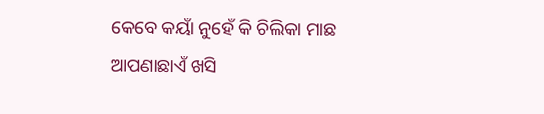କେବେ କୟାଁ ନୁହେଁ କି ଚିଲିକା ମାଛ
ଆପଣାଛାଏଁ ଖସି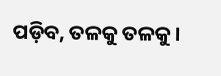ପଡ଼ିବ, ତଳକୁ ତଳକୁ ।